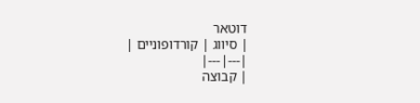דוטאר
| סיווג | קורדופוניים |
|---|---|
| קבוצה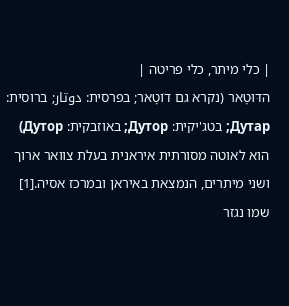| כלי מיתר, כלי פריטה |
הדּוּטָאר (נקרא גם דוֹטָאר; בפרסית: دوتار; ברוסית: Дутар; בטג'יקית: Дутор; באוזבקית: Дутор) הוא לאוטה מסורתית איראנית בעלת צוואר ארוך ושני מיתרים, הנמצאת באיראן ובמרכז אסיה.[1]
שמו נגזר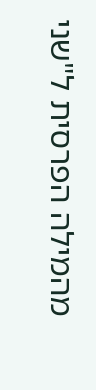מהמילה הפרסית ל"שני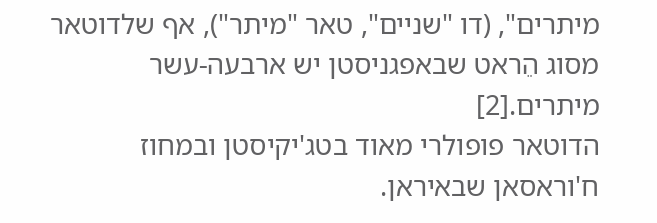מיתרים", (דו "שניים", טאר "מיתר"), אף שלדוטאר מסוג הֵראט שבאפגניסטן יש ארבעה-עשר מיתרים.[2]
הדוטאר פופולרי מאוד בטג'יקיסטן ובמחוז ח'וראסאן שבאיראן.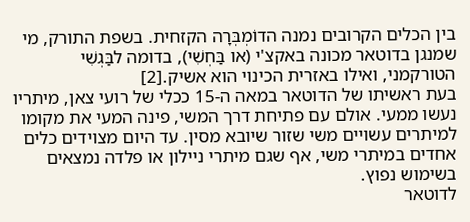בין הכלים הקרובים נמנה הדוֹמְבְּרָה הקזחית. בשפת התורק, מי שמנגן בדוטאר מכונה באקצ'י (או בַּחְשִׁי), בדומה לבַּגְשִׁי הטורקמני, ואילו באזרית הכינוי הוא אשיק.[2]
בעת ראשיתו של הדוטאר במאה ה-15 ככלי של רועי צאן, מיתריו נעשו ממעי. אולם עם פתיחת דרך המשי, פינה המעי את מקומו למיתרים עשויים משי שזור שיובא מסין. עד היום מצוידים כלים אחדים במיתרי משי, אף שגם מיתרי ניילון או פלדה נמצאים בשימוש נפוץ.
לדוטאר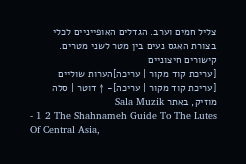צליל חמים וערב. הגדלים האופייניים לכלי בצורת האגס נעים בין מטר לשני מטרים.
קישורים חיצוניים
[עריכת קוד מקור | עריכה]הערות שוליים
[עריכת קוד מקור | עריכה]- ↑ דוטר | סלה מוזיק, באתר Sala Muzik
- 1 2 The Shahnameh Guide To The Lutes Of Central Asia,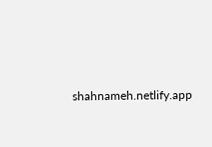shahnameh.netlify.app